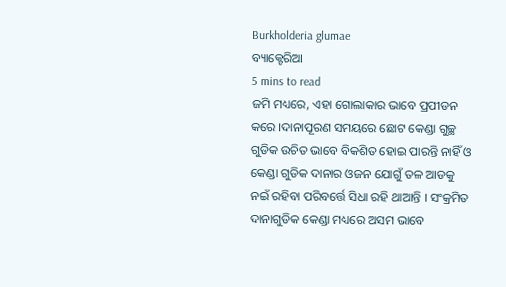Burkholderia glumae
ବ୍ୟାକ୍ଟେରିଆ
5 mins to read
ଜମି ମଧ୍ୟରେ, ଏହା ଗୋଲାକାର ଭାବେ ପ୍ରପୀଡନ କରେ ।ଦାନାପୂରଣ ସମୟରେ ଛୋଟ କେଣ୍ଡା ଗୁଚ୍ଛ ଗୁଡିକ ଉଚିତ ଭାବେ ବିକଶିତ ହୋଇ ପାରନ୍ତି ନାହିଁ ଓ କେଣ୍ଡା ଗୁଡିକ ଦାନାର ଓଜନ ଯୋଗୁଁ ତଳ ଆଡକୁ ନଇଁ ରହିବା ପରିବର୍ତ୍ତେ ସିଧା ରହି ଥାଆନ୍ତି । ସଂକ୍ରମିତ ଦାନାଗୁଡିକ କେଣ୍ଡା ମଧ୍ୟରେ ଅସମ ଭାବେ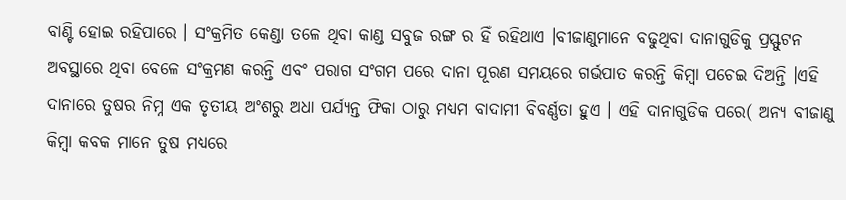ବାଣ୍ଟି ହୋଇ ରହିପାରେ । ସଂକ୍ରମିତ କେଣ୍ଡା ତଳେ ଥିବା କାଣ୍ଡ ସବୁଜ ରଙ୍ଗ ର ହିଁ ରହିଥାଏ ।ବୀଜାଣୁମାନେ ବଢୁଥିବା ଦାନାଗୁଡିକୁ ପ୍ରସ୍ଫୁଟନ ଅବସ୍ଥାରେ ଥିବା ବେଳେ ସଂକ୍ରମଣ କରନ୍ତି ଏବଂ ପରାଗ ସଂଗମ ପରେ ଦାନା ପୂରଣ ସମୟରେ ଗର୍ଭପାତ କରନ୍ତି କିମ୍ବା ପଚେଇ ଦିଅନ୍ତି ।ଏହି ଦାନାରେ ତୁଷର ନିମ୍ନ ଏକ ତୃତୀୟ ଅଂଶରୁ ଅଧା ପର୍ଯ୍ୟନ୍ତ ଫିକା ଠାରୁ ମଧ୍ୟମ ବାଦାମୀ ବିବର୍ଣ୍ଣତା ହୁଏ । ଏହି ଦାନାଗୁଡିକ ପରେ( ଅନ୍ୟ ବୀଜାଣୁ କିମ୍ବା କବକ ମାନେ ତୁଷ ମଧ୍ୟରେ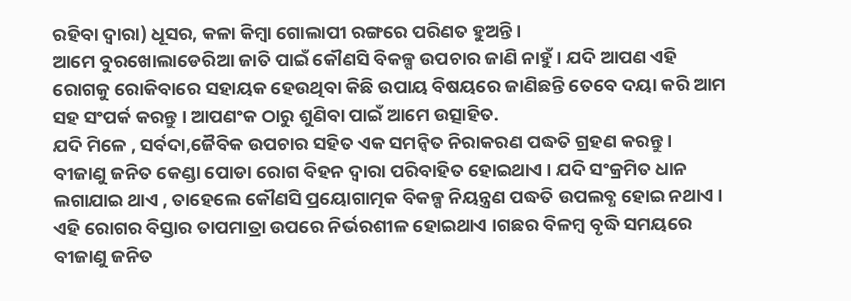ରହିବା ଦ୍ୱାରା) ଧୂସର, କଳା କିମ୍ବା ଗୋଲାପୀ ରଙ୍ଗରେ ପରିଣତ ହୁଅନ୍ତି ।
ଆମେ ବୁରଖୋଲାଡେରିଆ ଜାତି ପାଇଁ କୌଣସି ବିକଳ୍ପ ଉପଚାର ଜାଣି ନାହୁଁ । ଯଦି ଆପଣ ଏହି ରୋଗକୁ ରୋକିବାରେ ସହାୟକ ହେଉଥିବା କିଛି ଉପାୟ ବିଷୟରେ ଜାଣିଛନ୍ତି ତେବେ ଦୟା କରି ଆମ ସହ ସଂପର୍କ କରନ୍ତୁ । ଆପଣଂକ ଠାରୁ ଶୁଣିବା ପାଇଁ ଆମେ ଉତ୍ସାହିତ.
ଯଦି ମିଳେ , ସର୍ବଦା,ଜୈବିକ ଉପଚାର ସହିତ ଏକ ସମନ୍ଵିତ ନିରାକରଣ ପଦ୍ଧତି ଗ୍ରହଣ କରନ୍ତୁ ।
ବୀଜାଣୁ ଜନିତ କେଣ୍ଡା ପୋଡା ରୋଗ ବିହନ ଦ୍ୱାରା ପରିବାହିତ ହୋଇଥାଏ । ଯଦି ସଂକ୍ରମିତ ଧାନ ଲଗାଯାଇ ଥାଏ , ତାହେଲେ କୌଣସି ପ୍ରୟୋଗାତ୍ମକ ବିକଳ୍ପ ନିୟନ୍ତ୍ରଣ ପଦ୍ଧତି ଉପଲବ୍ଧ ହୋଇ ନଥାଏ । ଏହି ରୋଗର ବିସ୍ତାର ତାପମାତ୍ରା ଉପରେ ନିର୍ଭରଶୀଳ ହୋଇଥାଏ ।ଗଛର ବିଳମ୍ବ ବୃଦ୍ଧି ସମୟରେ ବୀଜାଣୁ ଜନିତ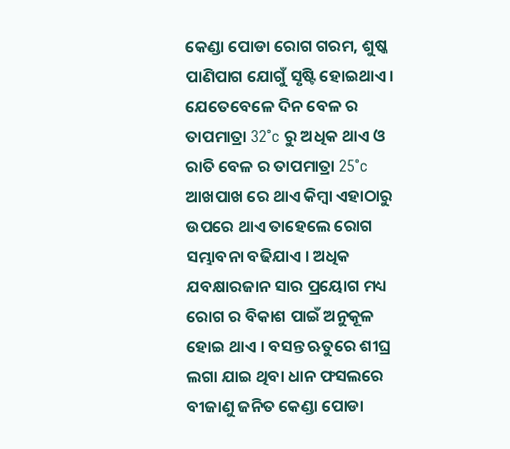କେଣ୍ଡା ପୋଡା ରୋଗ ଗରମ, ଶୁଷ୍କ ପାଣିପାଗ ଯୋଗୁଁ ସୃଷ୍ଟି ହୋଇଥାଏ। ଯେତେବେଳେ ଦିନ ବେଳ ର ତାପମାତ୍ରା 32°c ରୁ ଅଧିକ ଥାଏ ଓ ରାତି ବେଳ ର ତାପମାତ୍ରା 25°c ଆଖପାଖ ରେ ଥାଏ କିମ୍ବା ଏହାଠାରୁ ଉପରେ ଥାଏ ତାହେଲେ ରୋଗ ସମ୍ଭାବନା ବଢିଯାଏ । ଅଧିକ ଯବକ୍ଷାରଜାନ ସାର ପ୍ରୟୋଗ ମଧ୍ୟ ରୋଗ ର ବିକାଶ ପାଇଁ ଅନୁକୂଳ ହୋଇ ଥାଏ । ବସନ୍ତ ଋତୁରେ ଶୀଘ୍ର ଲଗା ଯାଇ ଥିବା ଧାନ ଫସଲରେ ବୀଜାଣୁ ଜନିତ କେଣ୍ଡା ପୋଡା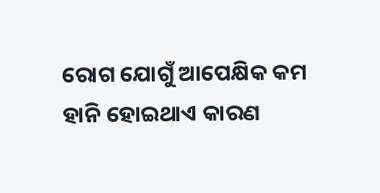ରୋଗ ଯୋଗୁଁ ଆପେକ୍ଷିକ କମ ହାନି ହୋଇଥାଏ କାରଣ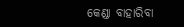କେଣ୍ଡା ବାହାରିବା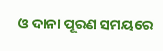ଓ ଦାନା ପୂରଣ ସମୟରେ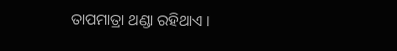ତାପମାତ୍ରା ଥଣ୍ଡା ରହିଥାଏ ।